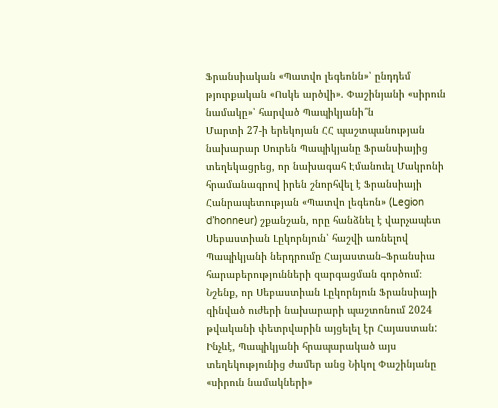Ֆրանսիական «Պատվո լեգեոնն»՝ ընդդեմ թյուրքական «Ոսկե արծվի». Փաշինյանի «սիրուն նամակը»՝ հարված Պապիկյանի՞ն
Մարտի 27-ի երեկոյան ՀՀ պաշտպանության նախարար Սուրեն Պապիկյանը Ֆրանսիայից տեղեկացրեց, որ նախագահ Էմանուել Մակրոնի հրամանագրով իրեն շնորհվել է Ֆրանսիայի Հանրապետության «Պատվո լեգեոն» (Legion d’honneur) շքանշան, որը հանձնել է վարչապետ Սեբաստիան Լըկորնյուն՝ հաշվի առնելով Պապիկյանի ներդրումը Հայաստան–Ֆրանսիա հարաբերությունների զարգացման գործում։
Նշենք, որ Սեբաստիան Լըկորնյուն Ֆրանսիայի զինված ուժերի նախարարի պաշտոնում 2024 թվականի փետրվարին այցելել էր Հայաստան:
Ինչևէ, Պապիկյանի հրապարակած այս տեղեկությունից ժամեր անց Նիկոլ Փաշինյանը «սիրուն նամակների»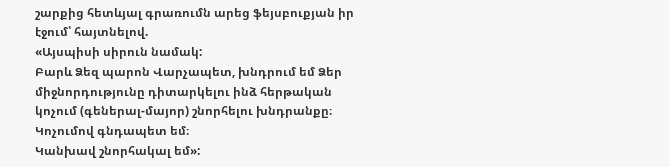շարքից հետևյալ գրառումն արեց ֆեյսբուքյան իր էջում՝ հայտնելով.
«Այսպիսի սիրուն նամակ:
Բարև Ձեզ պարոն Վարչապետ, խնդրում եմ Ձեր միջնորդությունը դիտարկելու ինձ հերթական կոչում (գեներալ-մայոր) շնորհելու խնդրանքը։ Կոչումով գնդապետ եմ։
Կանխավ շնորհակալ եմ»: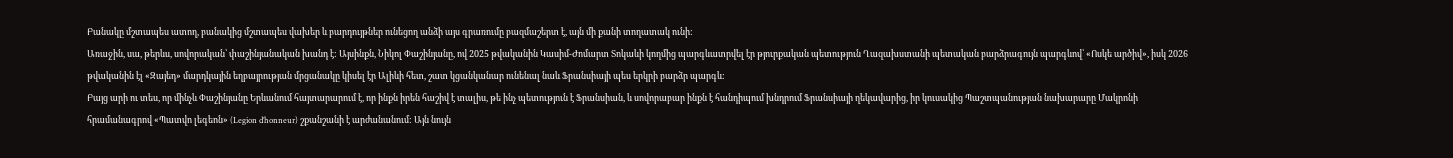Բանակը մշտապես ատող, բանակից մշտապես վախեր և բարդույթներ ունեցող անձի այս գրառումը բազմաշերտ է, այն մի քանի տողատակ ունի:
Առաջին, սա, թերևս, սովորական՝ փաշինյանական խանդ է: Այսինքն, Նիկոլ Փաշինյանը, ով 2025 թվականին Կասիմ-Ժոմարտ Տոկաևի կողմից պարգևատրվել էր թյուրքական պետություն Ղազախստանի պետական բարձրագույն պարգևով՝ «Ոսկե արծիվ», իսկ 2026 թվականին էլ «Զայեդ» մարդկային եղբայրության մրցանակը կիսել էր Ալիևի հետ, շատ կցանկանար ունենալ նաև Ֆրանսիայի պես երկրի բարձր պարգև:
Բայց արի ու տես, որ մինչև Փաշինյանը Երևանում հայտարարում է, որ ինքն իրեն հաշիվ է տալիս, թե ինչ պետություն է Ֆրանսիան, և սովորաբար ինքն է հանդիպում խնդրում Ֆրանսիայի ղեկավարից, իր կուսակից Պաշտպանության նախարարը Մակրոնի հրամանագրով «Պատվո լեգեոն» (Legion d’honneur) շքանշանի է արժանանում: Այն նույն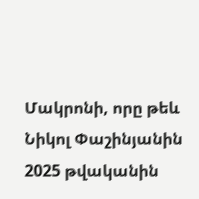Մակրոնի, որը թեև Նիկոլ Փաշինյանին 2025 թվականին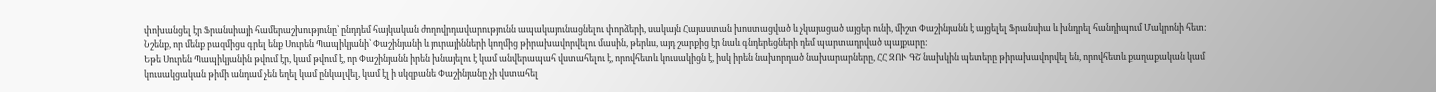փոխանցել էր Ֆրանսիայի համերաշխությունը՝ ընդդեմ հայկական ժողովրդավարությունն ապակայունացնելու փորձերի, սակայն Հայաստան խոստացված և չկայացած այցեր ունի, միշտ Փաշինյանն է այցելել Ֆրանսիա և խնդրել հանդիպում Մակրոնի հետ:
Նշենք, որ մենք բազմիցս գրել ենք Սուրեն Պապիկյանի՝ Փաշինյանի և յուրայինների կողմից թիրախավորվելու մասին, թերևս, այդ շարքից էր նաև գնդերեցների դեմ պարտադրված պայքարը:
Եթե Սուրեն Պապիկյանին թվում էր, կամ թվում է, որ Փաշինյանն իրեն խնայելու է կամ անվերապահ վստահելու է, որովհետև կուսակիցն է, իսկ իրեն նախորդած նախարարները, ՀՀ ԶՈՒ ԳՇ նախկին պետերը թիրախավորվել են, որովհետև քաղաքական կամ կուսակցական թիմի անդամ չեն եղել կամ ընկալվել, կամ էլ ի սկզբանե Փաշինյանը չի վստահել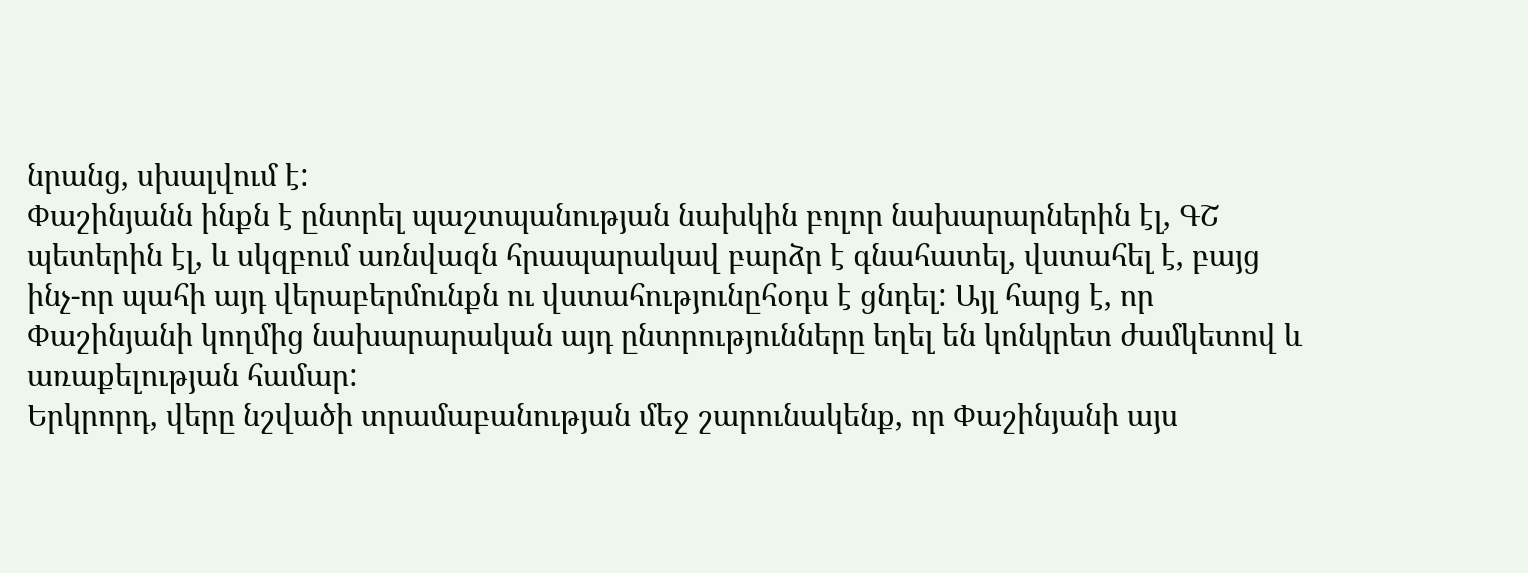նրանց, սխալվում է:
Փաշինյանն ինքն է ընտրել պաշտպանության նախկին բոլոր նախարարներին էլ, ԳՇ պետերին էլ, և սկզբում առնվազն հրապարակավ բարձր է գնահատել, վստահել է, բայց ինչ-որ պահի այդ վերաբերմունքն ու վստահությունըհօդս է ցնդել: Այլ հարց է, որ Փաշինյանի կողմից նախարարական այդ ընտրությունները եղել են կոնկրետ ժամկետով և առաքելության համար:
Երկրորդ, վերը նշվածի տրամաբանության մեջ շարունակենք, որ Փաշինյանի այս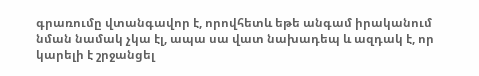գրառումը վտանգավոր է, որովհետև եթե անգամ իրականում նման նամակ չկա էլ, ապա սա վատ նախադեպ և ազդակ է, որ կարելի է շրջանցել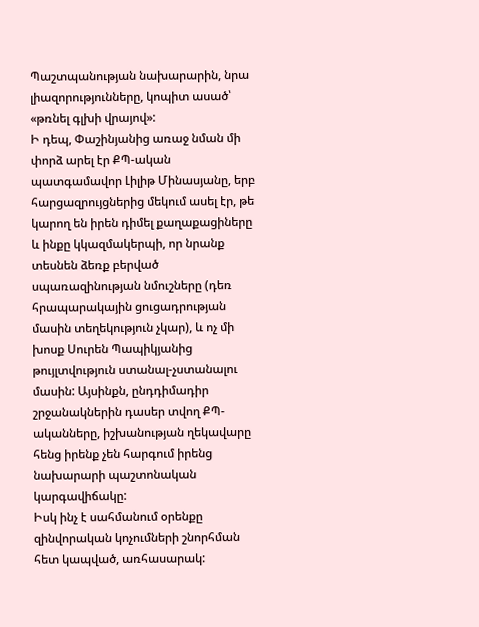Պաշտպանության նախարարին, նրա լիազորությունները, կոպիտ ասած՝ «թռնել գլխի վրայով»:
Ի դեպ, Փաշինյանից առաջ նման մի փորձ արել էր ՔՊ-ական պատգամավոր Լիլիթ Մինասյանը, երբ հարցազրույցներից մեկում ասել էր, թե կարող են իրեն դիմել քաղաքացիները և ինքը կկազմակերպի, որ նրանք տեսնեն ձեռք բերված սպառազինության նմուշները (դեռ հրապարակային ցուցադրության մասին տեղեկություն չկար), և ոչ մի խոսք Սուրեն Պապիկյանից թույլտվություն ստանալ-չստանալու մասին: Այսինքն, ընդդիմադիր շրջանակներին դասեր տվող ՔՊ-ականները, իշխանության ղեկավարը հենց իրենք չեն հարգում իրենց նախարարի պաշտոնական կարգավիճակը:
Իսկ ինչ է սահմանում օրենքը զինվորական կոչումների շնորհման հետ կապված, առհասարակ: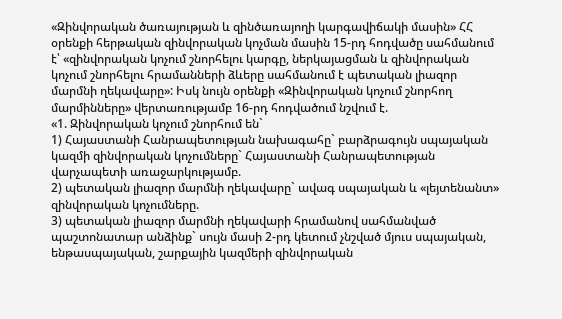«Զինվորական ծառայության և զինծառայողի կարգավիճակի մասին» ՀՀ օրենքի հերթական զինվորական կոչման մասին 15-րդ հոդվածը սահմանում է՝ «զինվորական կոչում շնորհելու կարգը, ներկայացման և զինվորական կոչում շնորհելու հրամանների ձևերը սահմանում է պետական լիազոր մարմնի ղեկավարը»: Իսկ նույն օրենքի «Զինվորական կոչում շնորհող մարմինները» վերտառությամբ 16-րդ հոդվածում նշվում է.
«1. Զինվորական կոչում շնորհում են`
1) Հայաստանի Հանրապետության նախագահը` բարձրագույն սպայական կազմի զինվորական կոչումները` Հայաստանի Հանրապետության վարչապետի առաջարկությամբ.
2) պետական լիազոր մարմնի ղեկավարը` ավագ սպայական և «լեյտենանտ» զինվորական կոչումները.
3) պետական լիազոր մարմնի ղեկավարի հրամանով սահմանված պաշտոնատար անձինք` սույն մասի 2-րդ կետում չնշված մյուս սպայական, ենթասպայական, շարքային կազմերի զինվորական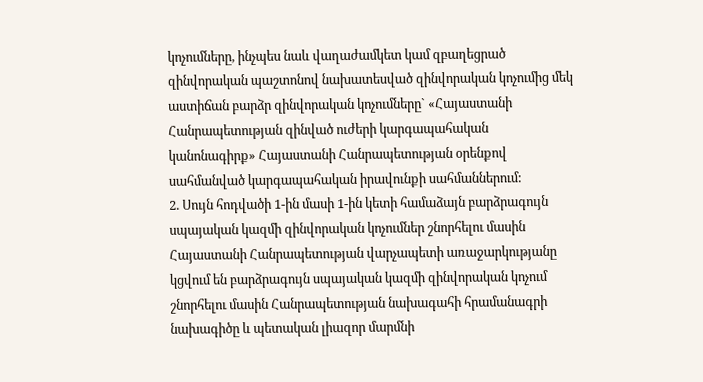կոչումները, ինչպես նաև վաղաժամկետ կամ զբաղեցրած զինվորական պաշտոնով նախատեսված զինվորական կոչումից մեկ աստիճան բարձր զինվորական կոչումները` «Հայաստանի Հանրապետության զինված ուժերի կարգապահական կանոնագիրք» Հայաստանի Հանրապետության օրենքով սահմանված կարգապահական իրավունքի սահմաններում:
2. Սույն հոդվածի 1-ին մասի 1-ին կետի համաձայն բարձրագույն սպայական կազմի զինվորական կոչումներ շնորհելու մասին Հայաստանի Հանրապետության վարչապետի առաջարկությանը կցվում են բարձրագույն սպայական կազմի զինվորական կոչում շնորհելու մասին Հանրապետության նախագահի հրամանագրի նախագիծը և պետական լիազոր մարմնի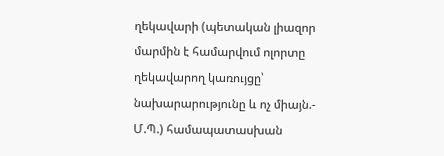ղեկավարի (պետական լիազոր մարմին է համարվում ոլորտը ղեկավարող կառույցը՝ նախարարությունը և ոչ միայն.- Մ.Պ.) համապատասխան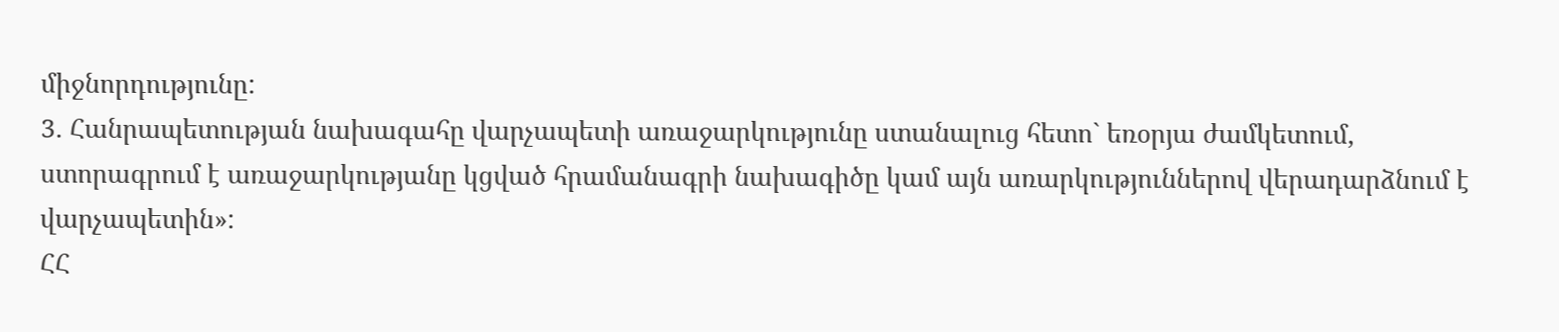միջնորդությունը:
3. Հանրապետության նախագահը վարչապետի առաջարկությունը ստանալուց հետո` եռօրյա ժամկետում, ստորագրում է առաջարկությանը կցված հրամանագրի նախագիծը կամ այն առարկություններով վերադարձնում է վարչապետին»:
ՀՀ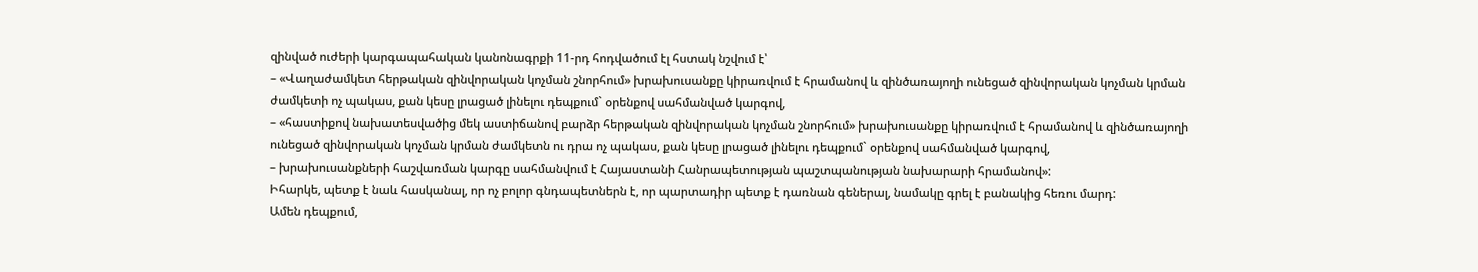զինված ուժերի կարգապահական կանոնագրքի 11-րդ հոդվածում էլ հստակ նշվում է՝
– «Վաղաժամկետ հերթական զինվորական կոչման շնորհում» խրախուսանքը կիրառվում է հրամանով և զինծառայողի ունեցած զինվորական կոչման կրման ժամկետի ոչ պակաս, քան կեսը լրացած լինելու դեպքում` օրենքով սահմանված կարգով,
– «հաստիքով նախատեսվածից մեկ աստիճանով բարձր հերթական զինվորական կոչման շնորհում» խրախուսանքը կիրառվում է հրամանով և զինծառայողի ունեցած զինվորական կոչման կրման ժամկետն ու դրա ոչ պակաս, քան կեսը լրացած լինելու դեպքում` օրենքով սահմանված կարգով,
– խրախուսանքների հաշվառման կարգը սահմանվում է Հայաստանի Հանրապետության պաշտպանության նախարարի հրամանով»:
Իհարկե, պետք է նաև հասկանալ, որ ոչ բոլոր գնդապետներն է, որ պարտադիր պետք է դառնան գեներալ, նամակը գրել է բանակից հեռու մարդ:
Ամեն դեպքում,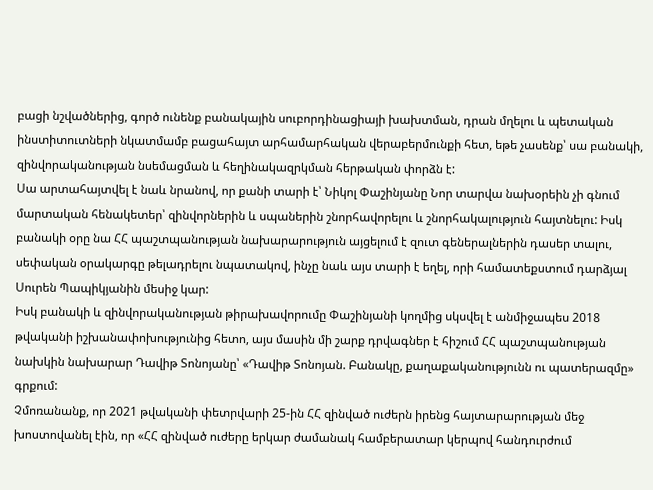բացի նշվածներից, գործ ունենք բանակային սուբորդինացիայի խախտման, դրան մղելու և պետական ինստիտուտների նկատմամբ բացահայտ արհամարհական վերաբերմունքի հետ, եթե չասենք՝ սա բանակի, զինվորականության նսեմացման և հեղինակազրկման հերթական փորձն է:
Սա արտահայտվել է նաև նրանով, որ քանի տարի է՝ Նիկոլ Փաշինյանը Նոր տարվա նախօրեին չի գնում մարտական հենակետեր՝ զինվորներին և սպաներին շնորհավորելու և շնորհակալություն հայտնելու: Իսկ բանակի օրը նա ՀՀ պաշտպանության նախարարություն այցելում է զուտ գեներալներին դասեր տալու, սեփական օրակարգը թելադրելու նպատակով, ինչը նաև այս տարի է եղել, որի համատեքստում դարձյալ Սուրեն Պապիկյանին մեսիջ կար:
Իսկ բանակի և զինվորականության թիրախավորումը Փաշինյանի կողմից սկսվել է անմիջապես 2018 թվականի իշխանափոխությունից հետո, այս մասին մի շարք դրվագներ է հիշում ՀՀ պաշտպանության նախկին նախարար Դավիթ Տոնոյանը՝ «Դավիթ Տոնոյան. Բանակը, քաղաքականությունն ու պատերազմը» գրքում:
Չմոռանանք, որ 2021 թվականի փետրվարի 25-ին ՀՀ զինված ուժերն իրենց հայտարարության մեջ խոստովանել էին, որ «ՀՀ զինված ուժերը երկար ժամանակ համբերատար կերպով հանդուրժում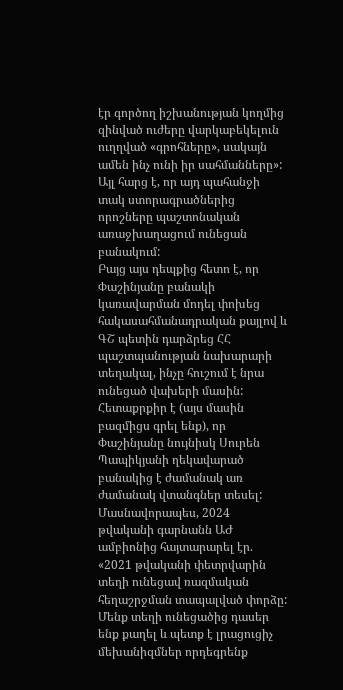էր գործող իշխանության կողմից զինված ուժերը վարկաբեկելուն ուղղված «գրոհները», սակայն ամեն ինչ ունի իր սահմանները»: Այլ հարց է, որ այդ պահանջի տակ ստորագրածներից որոշները պաշտոնական առաջխաղացում ունեցան բանակում:
Բայց այս դեպքից հետո է, որ Փաշինյանը բանակի կառավարման մոդել փոխեց հակասահմանադրական քայլով և ԳՇ պետին դարձրեց ՀՀ պաշտպանության նախարարի տեղակալ, ինչը հուշում է նրա ունեցած վախերի մասին: Հետաքրքիր է (այս մասին բազմիցս գրել ենք), որ Փաշինյանը նույնիսկ Սուրեն Պապիկյանի ղեկավարած բանակից է ժամանակ առ ժամանակ վտանգներ տեսել: Մասնավորապես, 2024 թվականի գարնանն ԱԺ ամբիոնից հայտարարել էր.
«2021 թվականի փետրվարին տեղի ունեցավ ռազմական հեղաշրջման տապալված փորձը: Մենք տեղի ունեցածից դասեր ենք քաղել և պետք է լրացուցիչ մեխանիզմներ որդեգրենք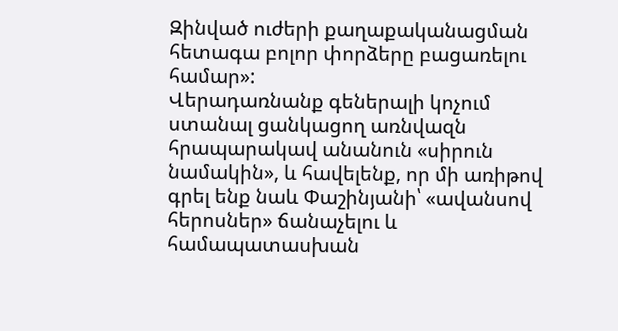Զինված ուժերի քաղաքականացման հետագա բոլոր փորձերը բացառելու համար»:
Վերադառնանք գեներալի կոչում ստանալ ցանկացող առնվազն հրապարակավ անանուն «սիրուն նամակին», և հավելենք, որ մի առիթով գրել ենք նաև Փաշինյանի՝ «ավանսով հերոսներ» ճանաչելու և համապատասխան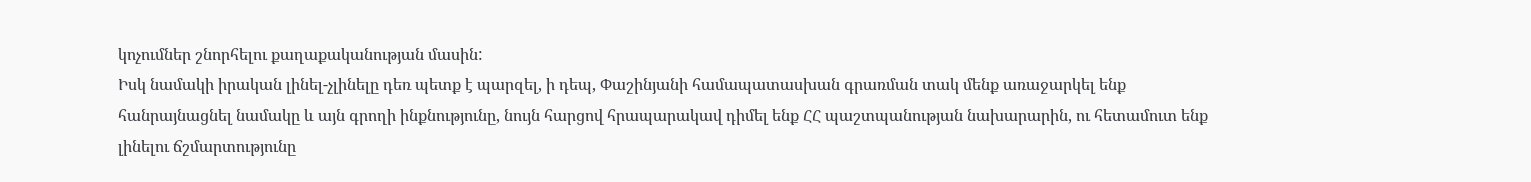կոչումներ շնորհելու քաղաքականության մասին:
Իսկ նամակի իրական լինել-չլինելը դեռ պետք է պարզել, ի դեպ, Փաշինյանի համապատասխան գրառման տակ մենք առաջարկել ենք հանրայնացնել նամակը և այն գրողի ինքնությունը, նույն հարցով հրապարակավ դիմել ենք ՀՀ պաշտպանության նախարարին, ու հետամուտ ենք լինելու ճշմարտությունը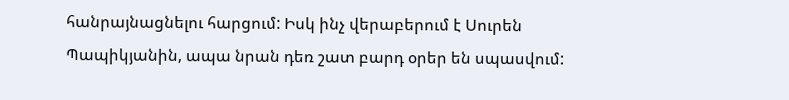հանրայնացնելու հարցում: Իսկ ինչ վերաբերում է Սուրեն Պապիկյանին, ապա նրան դեռ շատ բարդ օրեր են սպասվում: